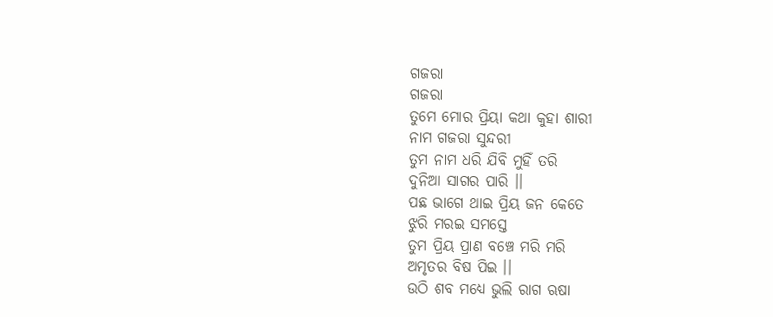ଗଜରା
ଗଜରା
ତୁମେ ମୋର ପ୍ରିୟା କଥା କୁହା ଶାରୀ
ନାମ ଗଜରା ସୁନ୍ଦରୀ
ତୁମ ନାମ ଧରି ଯିବି ମୁହିଁ ତରି
ଦୁନିଆ ସାଗର ପାରି ।।
ପଛ ଭାଗେ ଥାଇ ପ୍ରିୟ ଜନ କେତେ
ଝୁରି ମରଇ ସମସ୍ତେ
ତୁମ ପ୍ରିୟ ପ୍ରାଣ ବଞ୍ଚେ ମରି ମରି
ଅମୃତର ବିଷ ପିଇ ।।
ଉଠି ଶବ ମଧ୍ୟେ ଭୁଲି ରାଗ ଋଷା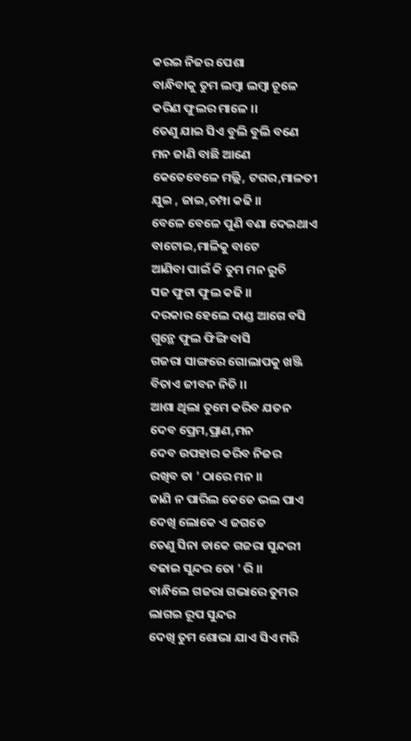କରଇ ନିଜର ପେଶା
ବାନ୍ଧିବାକୁ ତୁମ ଲମ୍ବା ଲମ୍ବା ଚୂଳେ
କରିଣ ଫୁଲର ମାଳେ ।।
ତେଣୁ ଯାଇ ସିଏ ବୁଲି ବୁଲି ବଣେ
ମନ ଜାଣି ବାଛି ଆଣେ
କେତେବେଳେ ମଲ୍ଲି, ଟଗର,ମାଳତୀ
ଯୁଇ , ଜାଇ,ଚମ୍ପା କଢି ।।
ବେଳେ ବେଳେ ପୁଣି ବଣା ଦେଇଥାଏ
ବାଟୋଇ,ମାଳିକୁ ବାଟେ
ଆଣିବା ପାଇଁ କି ତୁମ ମନ ରୁଚି
ସଜ ଫୁଟା ଫୁଲ କଢି ।।
ଦରକାର ହେଲେ ଦାଣ୍ଡ ଆଗେ ବସି
ଗୁନ୍ଥେ ଫୁଲ ଫିଙ୍ଗି ବାସି
ଗଜରା ସାଙ୍ଗରେ ଗୋଲାପକୁ ଖଞ୍ଜି
ବିତାଏ ଜୀବନ ନିତି ।।
ଆଶା ଥିଲା ତୁମେ କରିବ ଯତନ
ଦେବ ପ୍ରେମ,ପ୍ରାଣ,ମନ
ଦେବ ଉପହାର କରିବ ନିଜର
ରଖିବ ତା ' ଠାରେ ମନ ।।
ଜାଣି ନ ପାରିଲ କେତେ ଭଲ ପାଏ
ଦେଖି ଲୋକେ ଏ ଜଗତେ
ତେଣୁ ସିନା ଡାକେ ଗଜରା ସୁନ୍ଦରୀ
ବଢାଇ ସୁନ୍ଦର ତୋ ' ରି ।।
ବାନ୍ଧିଲେ ଗଜରା ଗଭାରେ ତୁମର
ଲାଗଇ ରୂପ ସୁନ୍ଦର
ଦେଖି ତୁମ ଶୋଭା ଯାଏ ସିଏ ମରି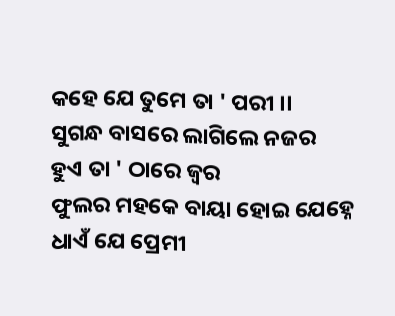କହେ ଯେ ତୁମେ ତା ' ପରୀ ।।
ସୁଗନ୍ଧ ବାସରେ ଲାଗିଲେ ନଜର
ହୁଏ ତା ' ଠାରେ ଜ୍ଵର
ଫୁଲର ମହକେ ବାୟା ହୋଇ ଯେହ୍ନେ
ଧାଏଁ ଯେ ପ୍ରେମୀ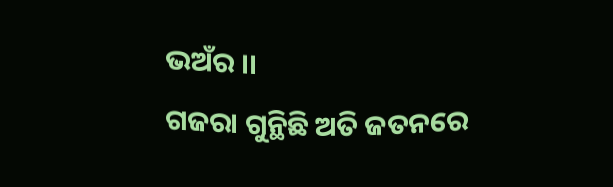ଭଅଁର ।।
ଗଜରା ଗୁନ୍ଥିଛି ଅତି ଜତନରେ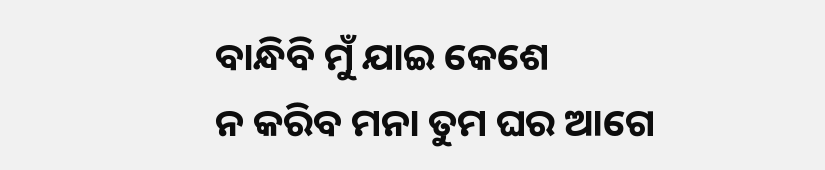ବାନ୍ଧିବି ମୁଁ ଯାଇ କେଶେ
ନ କରିବ ମନା ତୁମ ଘର ଆଗେ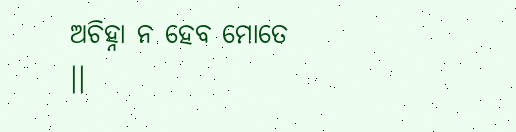ଅଚିହ୍ନା ନ ହେବ ମୋତେ ।।